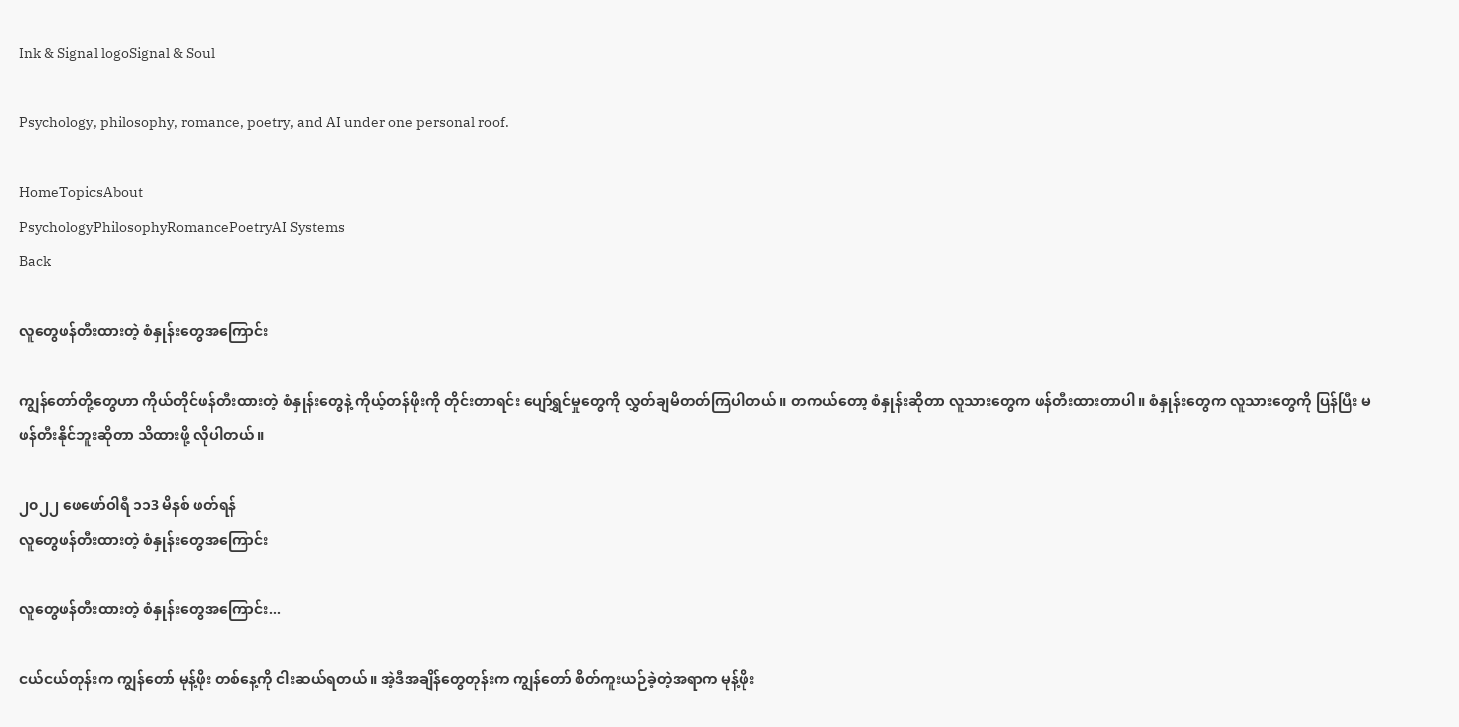Ink & Signal logoSignal & Soul

Psychology, philosophy, romance, poetry, and AI under one personal roof.

HomeTopicsAbout
PsychologyPhilosophyRomancePoetryAI Systems
Back

လူတွေဖန်တီးထားတဲ့ စံနှုန်းတွေအကြောင်း

ကျွန်တော်တို့တွေဟာ ကိုယ်တိုင်ဖန်တီးထားတဲ့ စံနှုန်းတွေနဲ့ ကိုယ့်တန်ဖိုးကို တိုင်းတာရင်း ပျော်ရွှင်မှုတွေကို လွှတ်ချမိတတ်ကြပါတယ်။ တကယ်တော့ စံနှုန်းဆိုတာ လူသားတွေက ဖန်တီးထားတာပါ။ စံနှုန်းတွေက လူသားတွေကို ပြန်ပြီး မဖန်တီးနိုင်ဘူးဆိုတာ သိထားဖို့ လိုပါတယ်။

၂၀၂၂ ဖေဖော်ဝါရီ ၁၁3 မိနစ် ဖတ်ရန်
လူတွေဖန်တီးထားတဲ့ စံနှုန်းတွေအကြောင်း

လူတွေဖန်တီးထားတဲ့ စံနှုန်းတွေအကြောင်း...

ငယ်ငယ်တုန်းက ကျွန်တော် မုန့်ဖိုး တစ်နေ့ကို ငါးဆယ်ရတယ်။ အဲ့ဒီအချိန်တွေတုန်းက ကျွန်တော် စိတ်ကူးယဉ်ခဲ့တဲ့အရာက မုန့်ဖိုး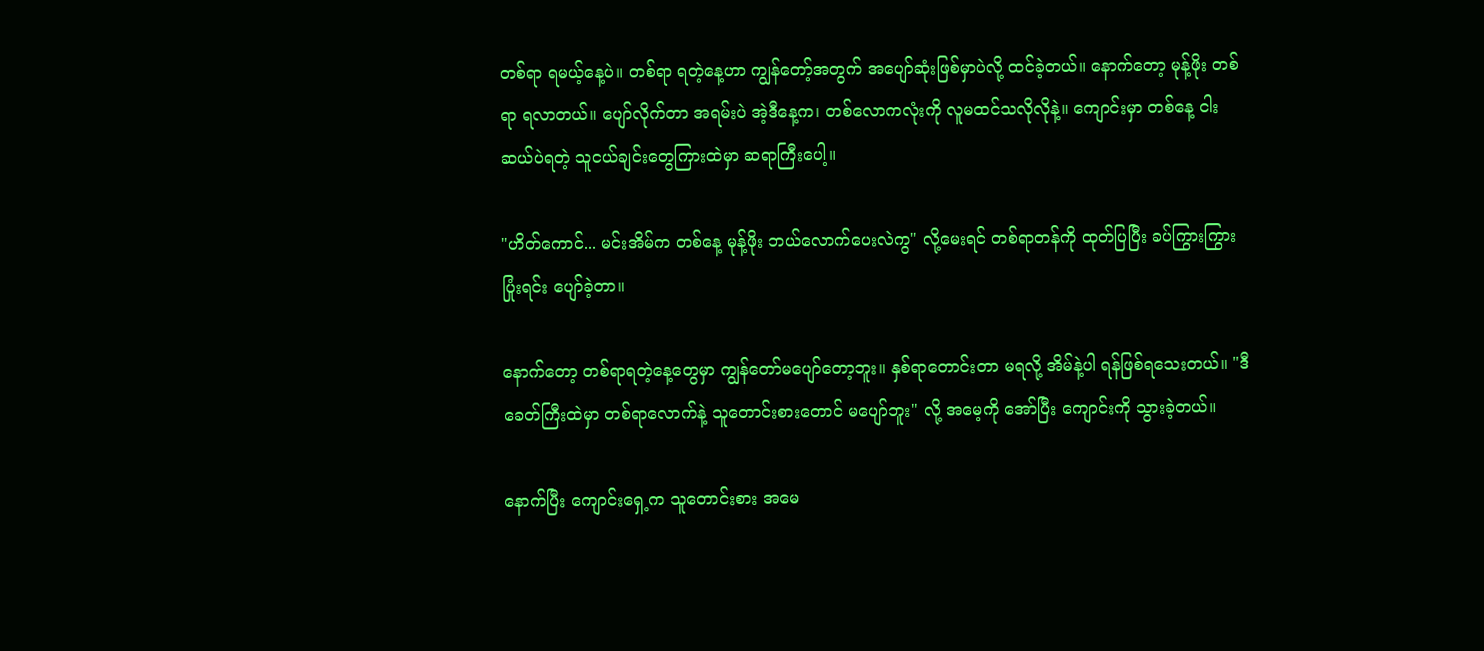တစ်ရာ ရမယ့်နေ့ပဲ။ တစ်ရာ ရတဲ့နေ့ဟာ ကျွန်တော့်အတွက် အပျော်ဆုံးဖြစ်မှာပဲလို့ ထင်ခဲ့တယ်။ နောက်တော့ မုန့်ဖိုး တစ်ရာ ရလာတယ်။ ပျော်လိုက်တာ အရမ်းပဲ အဲ့ဒီနေ့က၊ တစ်လောကလုံးကို လူမထင်သလိုလိုနဲ့။ ကျောင်းမှာ တစ်နေ့ ငါးဆယ်ပဲရတဲ့ သူငယ်ချင်းတွေကြားထဲမှာ ဆရာကြီးပေါ့။

"ဟိတ်ကောင်... မင်းအိမ်က တစ်နေ့ မုန့်ဖိုး ဘယ်လောက်ပေးလဲကွ" လို့မေးရင် တစ်ရာတန်ကို ထုတ်ပြပြီး ခပ်ကြွားကြွား ပြုံးရင်း ပျော်ခဲ့တာ။

နောက်တော့ တစ်ရာရတဲ့နေ့တွေမှာ ကျွန်တော်မပျော်တော့ဘူး။ နှစ်ရာတောင်းတာ မရလို့ အိမ်နဲ့ပါ ရန်ဖြစ်ရသေးတယ်။ "ဒီခေတ်ကြီးထဲမှာ တစ်ရာလောက်နဲ့ သူတောင်းစားတောင် မပျော်ဘူး" လို့ အမေ့ကို အော်ပြီး ကျောင်းကို သွားခဲ့တယ်။

နောက်ပြီး ကျောင်းရှေ့က သူတောင်းစား အမေ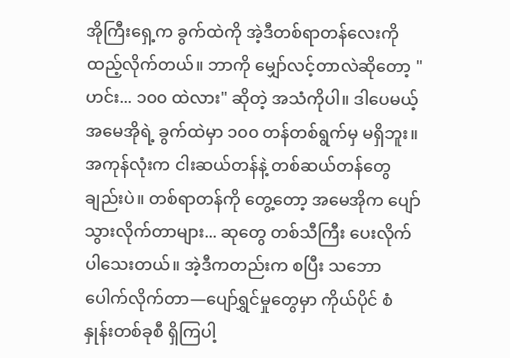အိုကြီးရှေ့က ခွက်ထဲကို အဲ့ဒီတစ်ရာတန်လေးကို ထည့်လိုက်တယ်။ ဘာကို မျှော်လင့်တာလဲဆိုတော့ "ဟင်း... ၁၀၀ ထဲလား" ဆိုတဲ့ အသံကိုပါ။ ဒါပေမယ့် အမေအိုရဲ့ ခွက်ထဲမှာ ၁၀၀ တန်တစ်ရွက်မှ မရှိဘူး။ အကုန်လုံးက ငါးဆယ်တန်နဲ့ တစ်ဆယ်တန်တွေချည်းပဲ။ တစ်ရာတန်ကို တွေ့တော့ အမေအိုက ပျော်သွားလိုက်တာများ... ဆုတွေ တစ်သီကြီး ပေးလိုက်ပါသေးတယ်။ အဲ့ဒီကတည်းက စပြီး သဘောပေါက်လိုက်တာ—ပျော်ရွှင်မှုတွေမှာ ကိုယ်ပိုင် စံနှုန်းတစ်ခုစီ ရှိကြပါ့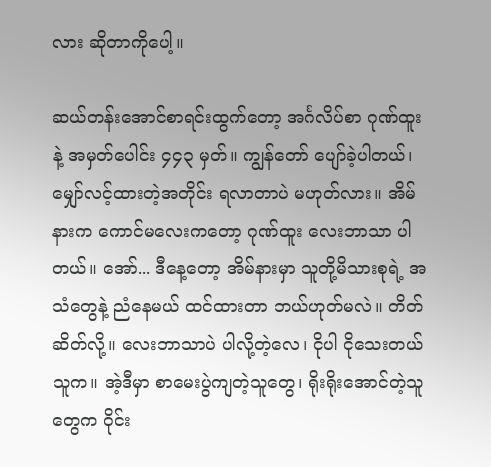လား ဆိုတာကိုပေါ့။

ဆယ်တန်းအောင်စာရင်းထွက်တော့ အင်္ဂလိပ်စာ ဂုဏ်ထူးနဲ့ အမှတ်ပေါင်း ၄၄၃ မှတ်။ ကျွန်တော် ပျော်ခဲ့ပါတယ်၊ မျှော်လင့်ထားတဲ့အတိုင်း ရလာတာပဲ မဟုတ်လား။ အိမ်နားက ကောင်မလေးကတော့ ဂုဏ်ထူး လေးဘာသာ ပါတယ်။ အော်... ဒီနေ့တော့ အိမ်နားမှာ သူတို့မိသားစုရဲ့ အသံတွေနဲ့ ညံနေမယ် ထင်ထားတာ ဘယ်ဟုတ်မလဲ။ တိတ်ဆိတ်လို့။ လေးဘာသာပဲ ပါလို့တဲ့လေ၊ ငိုပါ ငိုသေးတယ် သူက။ အဲ့ဒီမှာ စာမေးပွဲကျတဲ့သူတွေ၊ ရိုးရိုးအောင်တဲ့သူတွေက ဝိုင်း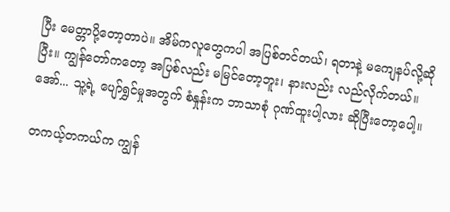ပြီး မေတ္တာပို့တော့တာပဲ။ အိမ်ကလူတွေကပါ အပြစ်တင်တယ်၊ ရတာနဲ့ မကျေနပ်လို့ဆိုပြီး။ ကျွန်တော်ကတော့ အပြစ်လည်း မမြင်တော့ဘူး၊ နားလည်း လည်လိုက်တယ်။ အော်... သူ့ရဲ့ ပျော်ရွှင်မှုအတွက် စံနှုန်းက ဘာသာစုံ ဂုဏ်ထူးပါ့လား ဆိုပြီးတော့ပေါ့။

တကယ့်တကယ်က ကျွန်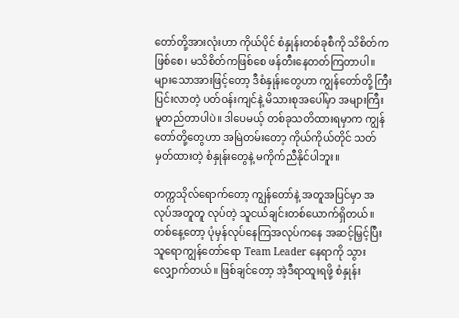တော်တို့အားလုံးဟာ ကိုယ်ပိုင် စံနှုန်းတစ်ခုစီကို သိစိတ်ကဖြစ်စေ၊ မသိစိတ်ကဖြစ်စေ ဖန်တီးနေတတ်ကြတာပါ။ များသောအားဖြင့်တော့ ဒီစံနှုန်းတွေဟာ ကျွန်တော်တို့ ကြီးပြင်းလာတဲ့ ပတ်ဝန်းကျင်နဲ့ မိသားစုအပေါ်မှာ အများကြီး မူတည်တာပါပဲ။ ဒါပေမယ့် တစ်ခုသတိထားရမှာက ကျွန်တော်တို့တွေဟာ အမြဲတမ်းတော့ ကိုယ်ကိုယ်တိုင် သတ်မှတ်ထားတဲ့ စံနှုန်းတွေနဲ့ မကိုက်ညီနိုင်ပါဘူး။

တက္ကသိုလ်ရောက်တော့ ကျွန်တော်နဲ့ အတူအပြင်မှာ အလုပ်အတူတူ လုပ်တဲ့ သူငယ်ချင်းတစ်ယောက်ရှိတယ်။ တစ်နေ့တော့ ပုံမှန်လုပ်နေကြအလုပ်ကနေ အဆင့်မြှင့်ပြီး သူရောကျွန်တော်ရော Team Leader နေရာကို သွားလျှောက်တယ်။ ဖြစ်ချင်တော့ အဲ့ဒီရာထူးရဖို့ စံနှုန်း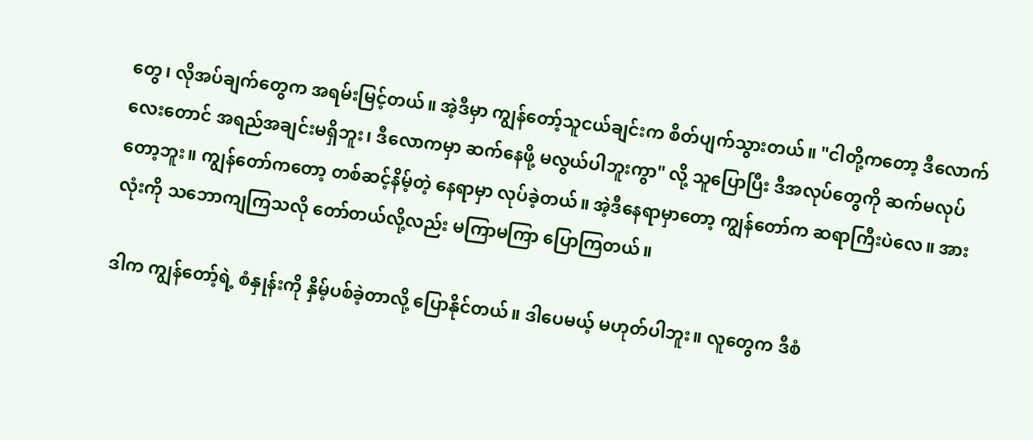တွေ၊ လိုအပ်ချက်တွေက အရမ်းမြင့်တယ်။ အဲ့ဒီမှာ ကျွန်တော့်သူငယ်ချင်းက စိတ်ပျက်သွားတယ်။ "ငါတို့ကတော့ ဒီလောက်လေးတောင် အရည်အချင်းမရှိဘူး၊ ဒီလောကမှာ ဆက်နေဖို့ မလွယ်ပါဘူးကွာ" လို့ သူပြောပြီး ဒီအလုပ်တွေကို ဆက်မလုပ်တော့ဘူး။ ကျွန်တော်ကတော့ တစ်ဆင့်နိမ့်တဲ့ နေရာမှာ လုပ်ခဲ့တယ်။ အဲ့ဒီနေရာမှာတော့ ကျွန်တော်က ဆရာကြီးပဲလေ။ အားလုံးကို သဘောကျကြသလို တော်တယ်လို့လည်း မကြာမကြာ ပြောကြတယ်။

ဒါက ကျွန်တော့်ရဲ့ စံနှုန်းကို နှိမ့်ပစ်ခဲ့တာလို့ ပြောနိုင်တယ်။ ဒါပေမယ့် မဟုတ်ပါဘူး။ လူတွေက ဒီစံ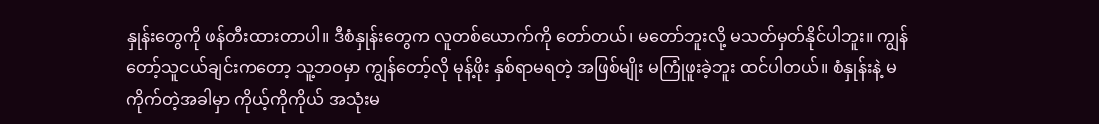နှုန်းတွေကို ဖန်တီးထားတာပါ။ ဒီစံနှုန်းတွေက လူတစ်ယောက်ကို တော်တယ်၊ မတော်ဘူးလို့ မသတ်မှတ်နိုင်ပါဘူး။ ကျွန်တော့်သူငယ်ချင်းကတော့ သူ့ဘဝမှာ ကျွန်တော့်လို မုန့်ဖိုး နှစ်ရာမရတဲ့ အဖြစ်မျိုး မကြုံဖူးခဲ့ဘူး ထင်ပါတယ်။ စံနှုန်းနဲ့ မကိုက်တဲ့အခါမှာ ကိုယ့်ကိုကိုယ် အသုံးမ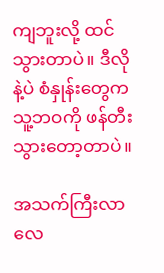ကျဘူးလို့ ထင်သွားတာပဲ။ ဒီလိုနဲ့ပဲ စံနှုန်းတွေက သူ့ဘဝကို ဖန်တီးသွားတော့တာပဲ။

အသက်ကြီးလာလေ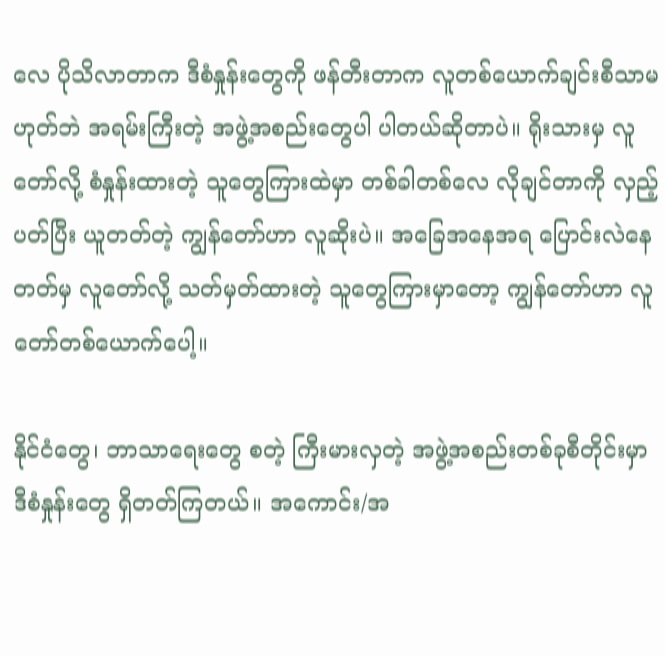လေ ပိုသိလာတာက ဒီစံနှုန်းတွေကို ဖန်တီးတာက လူတစ်ယောက်ချင်းစီသာမဟုတ်ဘဲ အရမ်းကြီးတဲ့ အဖွဲ့အစည်းတွေပါ ပါတယ်ဆိုတာပဲ။ ရိုးသားမှ လူတော်လို့ စံနှုန်းထားတဲ့ သူတွေကြားထဲမှာ တစ်ခါတစ်လေ လိုချင်တာကို လှည့်ပတ်ပြီး ယူတတ်တဲ့ ကျွန်တော်ဟာ လူဆိုးပဲ။ အခြေအနေအရ ပြောင်းလဲနေတတ်မှ လူတော်လို့ သတ်မှတ်ထားတဲ့ သူတွေကြားမှာတော့ ကျွန်တော်ဟာ လူတော်တစ်ယောက်ပေါ့။

နိုင်ငံတွေ၊ ဘာသာရေးတွေ စတဲ့ ကြီးမားလှတဲ့ အဖွဲ့အစည်းတစ်ခုစီတိုင်းမှာ ဒီစံနှုန်းတွေ ရှိတတ်ကြတယ်။ အကောင်း/အ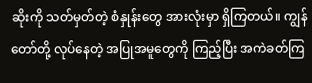ဆိုးကို သတ်မှတ်တဲ့ စံနှုန်းတွေ အားလုံးမှာ ရှိကြတယ်။ ကျွန်တော်တို့ လုပ်နေတဲ့ အပြုအမူတွေကို ကြည့်ပြီး အကဲခတ်ကြ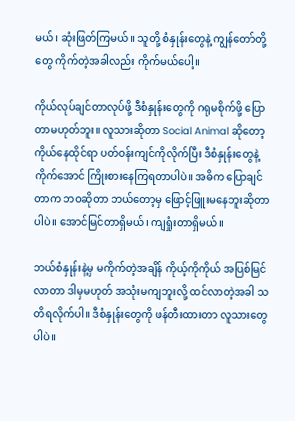မယ်၊ ဆုံးဖြတ်ကြမယ်။ သူတို့ စံနှုန်းတွေနဲ့ ကျွန်တော်တို့တွေ ကိုက်တဲ့အခါလည်း ကိုက်မယ်ပေါ့။

ကိုယ်လုပ်ချင်တာလုပ်ဖို့ ဒီစံနှုန်းတွေကို ဂရုမစိုက်ဖို့ ပြောတာမဟုတ်ဘူး။ လူသားဆိုတာ Social Animal ဆိုတော့ ကိုယ်နေထိုင်ရာ ပတ်ဝန်းကျင်ကိုလိုက်ပြီး ဒီစံနှုန်းတွေနဲ့ ကိုက်အောင် ကြိုးစားနေကြရတာပါပဲ။ အဓိက ပြောချင်တာက ဘဝဆိုတာ ဘယ်တော့မှ ဖြောင့်ဖြူးမနေဘူးဆိုတာပါပဲ။ အောင်မြင်တာရှိမယ်၊ ကျရှုံးတာရှိမယ်။

ဘယ်စံနှုန်းနဲ့မှ မကိုက်တဲ့အချိန် ကိုယ့်ကိုကိုယ် အပြစ်မြင်လာတာ ဒါမှမဟုတ် အသုံးမကျဘူးလို့ ထင်လာတဲ့အခါ သတိရလိုက်ပါ။ ဒီစံနှုန်းတွေကို ဖန်တီးထားတာ လူသားတွေပါပဲ။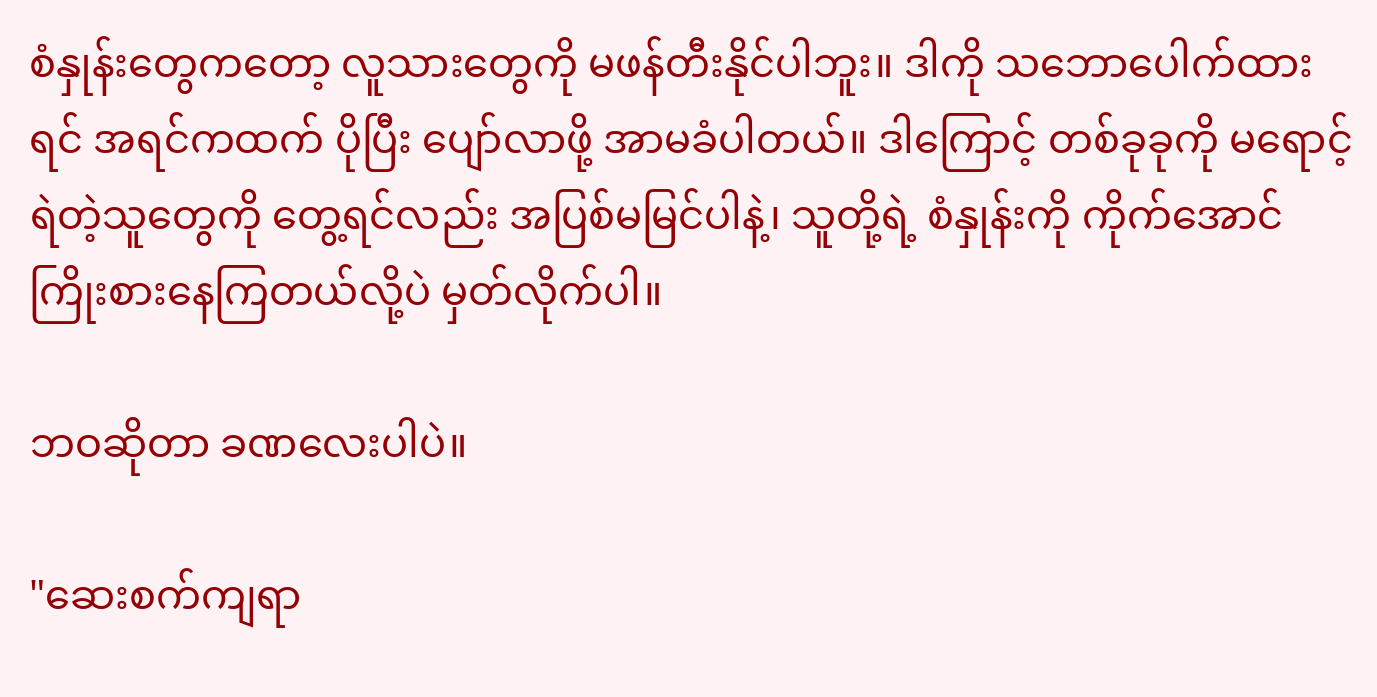စံနှုန်းတွေကတော့ လူသားတွေကို မဖန်တီးနိုင်ပါဘူး။ ဒါကို သဘောပေါက်ထားရင် အရင်ကထက် ပိုပြီး ပျော်လာဖို့ အာမခံပါတယ်။ ဒါကြောင့် တစ်ခုခုကို မရောင့်ရဲတဲ့သူတွေကို တွေ့ရင်လည်း အပြစ်မမြင်ပါနဲ့၊ သူတို့ရဲ့ စံနှုန်းကို ကိုက်အောင် ကြိုးစားနေကြတယ်လို့ပဲ မှတ်လိုက်ပါ။

ဘဝဆိုတာ ခဏလေးပါပဲ။

"ဆေးစက်ကျရာ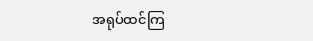အရုပ်ထင်ကြ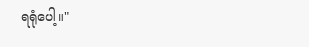ရရုံပေါ့။"